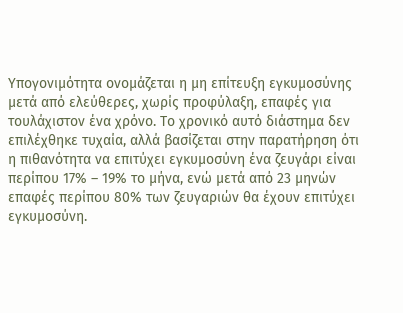Υπογονιμότητα ονομάζεται η μη επίτευξη εγκυμοσύνης μετά από ελεύθερες, χωρίς προφύλαξη, επαφές για τουλάχιστον ένα χρόνο. Το χρονικό αυτό διάστημα δεν επιλέχθηκε τυχαία, αλλά βασίζεται στην παρατήρηση ότι η πιθανότητα να επιτύχει εγκυμοσύνη ένα ζευγάρι είναι περίπου 17% – 19% το μήνα, ενώ μετά από 23 μηνών επαφές περίπου 80% των ζευγαριών θα έχουν επιτύχει εγκυμοσύνη.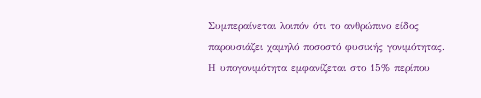Συμπεραίνεται λοιπόν ότι το ανθρώπινο είδος παρουσιάζει χαμηλό ποσοστό φυσικής γονιμότητας. Η υπογονιμότητα εμφανίζεται στο 15% περίπου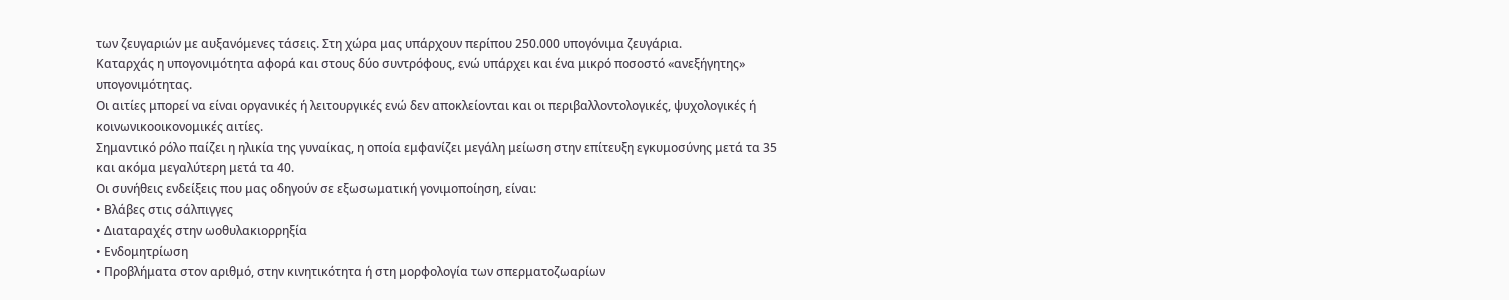των ζευγαριών με αυξανόμενες τάσεις. Στη χώρα μας υπάρχουν περίπου 250.000 υπογόνιμα ζευγάρια.
Καταρχάς η υπογονιμότητα αφορά και στους δύο συντρόφους, ενώ υπάρχει και ένα μικρό ποσοστό «ανεξήγητης» υπογονιμότητας.
Οι αιτίες μπορεί να είναι οργανικές ή λειτουργικές ενώ δεν αποκλείονται και οι περιβαλλοντολογικές, ψυχολογικές ή κοινωνικοοικονομικές αιτίες.
Σημαντικό ρόλο παίζει η ηλικία της γυναίκας, η οποία εμφανίζει μεγάλη μείωση στην επίτευξη εγκυμοσύνης μετά τα 35 και ακόμα μεγαλύτερη μετά τα 40.
Οι συνήθεις ενδείξεις που μας οδηγούν σε εξωσωματική γονιμοποίηση, είναι:
• Βλάβες στις σάλπιγγες
• Διαταραχές στην ωοθυλακιορρηξία
• Ενδομητρίωση
• Προβλήματα στον αριθμό, στην κινητικότητα ή στη μορφολογία των σπερματοζωαρίων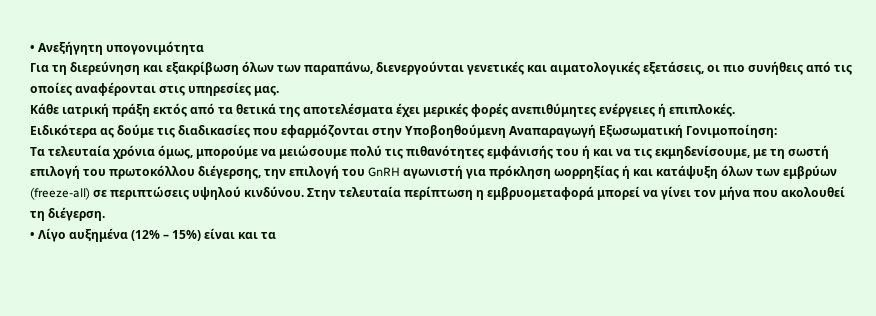• Ανεξήγητη υπογονιμότητα
Για τη διερεύνηση και εξακρίβωση όλων των παραπάνω, διενεργούνται γενετικές και αιματολογικές εξετάσεις, οι πιο συνήθεις από τις οποίες αναφέρονται στις υπηρεσίες μας.
Κάθε ιατρική πράξη εκτός από τα θετικά της αποτελέσματα έχει μερικές φορές ανεπιθύμητες ενέργειες ή επιπλοκές.
Ειδικότερα ας δούμε τις διαδικασίες που εφαρμόζονται στην Υποβοηθούμενη Αναπαραγωγή Εξωσωματική Γονιμοποίηση:
Τα τελευταία χρόνια όμως, μπορούμε να μειώσουμε πολύ τις πιθανότητες εμφάνισής του ή και να τις εκμηδενίσουμε, με τη σωστή επιλογή του πρωτοκόλλου διέγερσης, την επιλογή του GnRH αγωνιστή για πρόκληση ωορρηξίας ή και κατάψυξη όλων των εμβρύων (freeze-all) σε περιπτώσεις υψηλού κινδύνου. Στην τελευταία περίπτωση η εμβρυομεταφορά μπορεί να γίνει τον μήνα που ακολουθεί τη διέγερση.
• Λίγο αυξημένα (12% – 15%) είναι και τα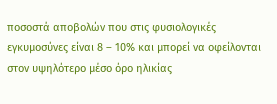ποσοστά αποβολών που στις φυσιολογικές εγκυμοσύνες είναι 8 – 10% και μπορεί να οφείλονται στον υψηλότερο μέσο όρο ηλικίας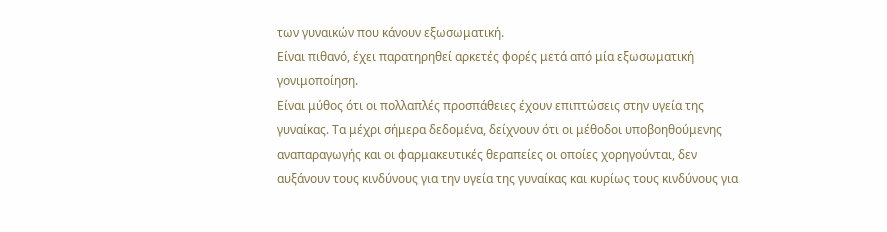των γυναικών που κάνουν εξωσωματική.
Είναι πιθανό, έχει παρατηρηθεί αρκετές φορές μετά από μία εξωσωματική γονιμοποίηση.
Είναι μύθος ότι οι πολλαπλές προσπάθειες έχουν επιπτώσεις στην υγεία της γυναίκας. Tα μέχρι σήμερα δεδομένα, δείχνουν ότι οι μέθοδοι υποβοηθούμενης αναπαραγωγής και οι φαρμακευτικές θεραπείες οι οποίες χορηγούνται, δεν αυξάνουν τους κινδύνους για την υγεία της γυναίκας και κυρίως τους κινδύνους για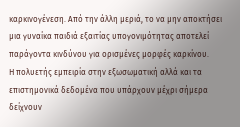καρκινογένεση. Από την άλλη μεριά, το να μην αποκτήσει μια γυναίκα παιδιά εξαιτίας υπογονιμότητας αποτελεί παράγοντα κινδύνου για ορισμένες μορφές καρκίνου.
Η πολυετής εμπειρία στην εξωσωματική αλλά και τα επιστημονικά δεδομένα που υπάρχουν μέχρι σήμερα δείχνουν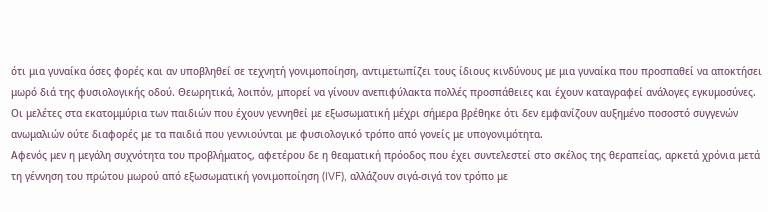ότι μια γυναίκα όσες φορές και αν υποβληθεί σε τεχνητή γονιμοποίηση, αντιμετωπίζει τους ίδιους κινδύνους με μια γυναίκα που προσπαθεί να αποκτήσει μωρό διά της φυσιολογικής οδού. Θεωρητικά, λοιπόν, μπορεί να γίνουν ανεπιφύλακτα πολλές προσπάθειες και έχουν καταγραφεί ανάλογες εγκυμοσύνες.
Οι μελέτες στα εκατομμύρια των παιδιών που έχουν γεννηθεί με εξωσωματική μέχρι σήμερα βρέθηκε ότι δεν εμφανίζουν αυξημένο ποσοστό συγγενών ανωμαλιών ούτε διαφορές με τα παιδιά που γεννιούνται με φυσιολογικό τρόπο από γονείς με υπογονιμότητα.
Αφενός μεν η μεγάλη συχνότητα του προβλήματος, αφετέρου δε η θεαματική πρόοδος που έχει συντελεστεί στο σκέλος της θεραπείας, αρκετά χρόνια μετά τη γέννηση του πρώτου μωρού από εξωσωματική γονιμοποίηση (IVF), αλλάζουν σιγά-σιγά τον τρόπο με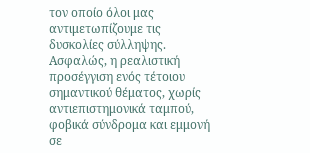τον οποίο όλοι μας αντιμετωπίζουμε τις δυσκολίες σύλληψης.
Ασφαλώς, η ρεαλιστική προσέγγιση ενός τέτοιου σημαντικού θέματος, χωρίς αντιεπιστημονικά ταμπού, φοβικά σύνδρομα και εμμονή σε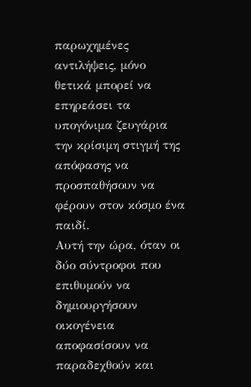παρωχημένες αντιλήψεις, μόνο θετικά μπορεί να επηρεάσει τα υπογόνιμα ζευγάρια την κρίσιμη στιγμή της απόφασης να προσπαθήσουν να φέρουν στον κόσμο ένα παιδί.
Αυτή την ώρα, όταν οι δύο σύντροφοι που επιθυμούν να δημιουργήσουν οικογένεια αποφασίσουν να παραδεχθούν και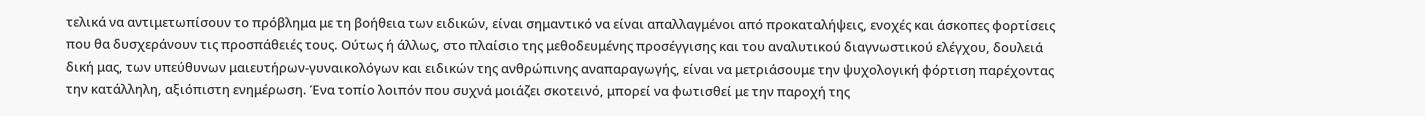τελικά να αντιμετωπίσουν το πρόβλημα με τη βοήθεια των ειδικών, είναι σημαντικό να είναι απαλλαγμένοι από προκαταλήψεις, ενοχές και άσκοπες φορτίσεις που θα δυσχεράνουν τις προσπάθειές τους. Ούτως ή άλλως, στο πλαίσιο της μεθοδευμένης προσέγγισης και του αναλυτικού διαγνωστικού ελέγχου, δουλειά δική μας, των υπεύθυνων μαιευτήρων-γυναικολόγων και ειδικών της ανθρώπινης αναπαραγωγής, είναι να μετριάσουμε την ψυχολογική φόρτιση παρέχοντας την κατάλληλη, αξιόπιστη ενημέρωση. Ένα τοπίο λοιπόν που συχνά μοιάζει σκοτεινό, μπορεί να φωτισθεί με την παροχή της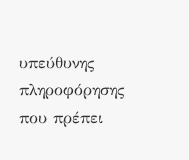υπεύθυνης πληροφόρησης που πρέπει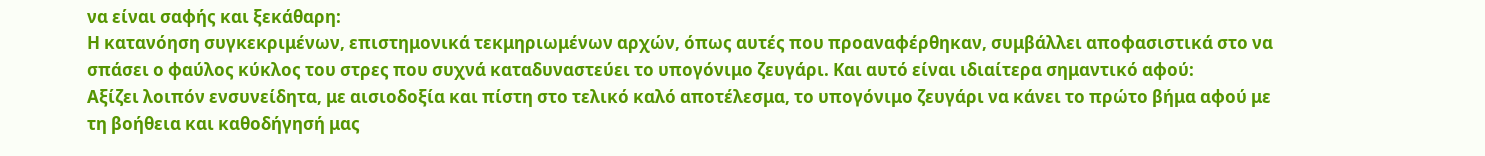να είναι σαφής και ξεκάθαρη:
Η κατανόηση συγκεκριμένων, επιστημονικά τεκμηριωμένων αρχών, όπως αυτές που προαναφέρθηκαν, συμβάλλει αποφασιστικά στο να σπάσει ο φαύλος κύκλος του στρες που συχνά καταδυναστεύει το υπογόνιμο ζευγάρι. Και αυτό είναι ιδιαίτερα σημαντικό αφού:
Αξίζει λοιπόν ενσυνείδητα, με αισιοδοξία και πίστη στο τελικό καλό αποτέλεσμα, το υπογόνιμο ζευγάρι να κάνει το πρώτο βήμα αφού με τη βοήθεια και καθοδήγησή μας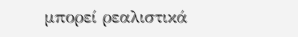μπορεί ρεαλιστικά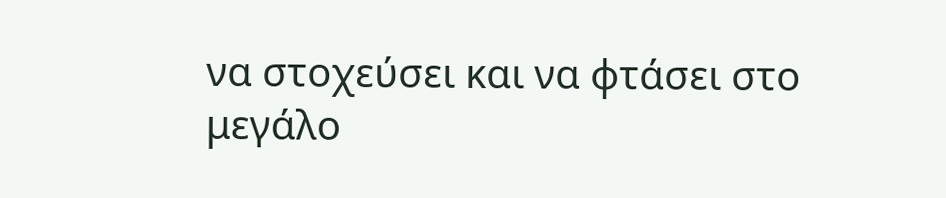να στοχεύσει και να φτάσει στο μεγάλο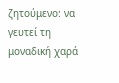ζητούμενο: να γευτεί τη μοναδική χαρά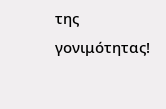της γονιμότητας!